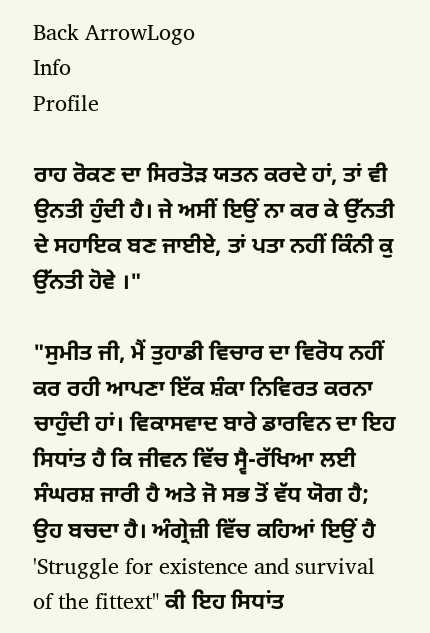Back ArrowLogo
Info
Profile

ਰਾਹ ਰੋਕਣ ਦਾ ਸਿਰਤੋੜ ਯਤਨ ਕਰਦੇ ਹਾਂ, ਤਾਂ ਵੀ ਉਨਤੀ ਹੁੰਦੀ ਹੈ। ਜੇ ਅਸੀਂ ਇਉਂ ਨਾ ਕਰ ਕੇ ਉੱਨਤੀ ਦੇ ਸਹਾਇਕ ਬਣ ਜਾਈਏ, ਤਾਂ ਪਤਾ ਨਹੀਂ ਕਿੰਨੀ ਕੁ ਉੱਨਤੀ ਹੋਵੇ ।"

"ਸੁਮੀਤ ਜੀ, ਮੈਂ ਤੁਹਾਡੀ ਵਿਚਾਰ ਦਾ ਵਿਰੋਧ ਨਹੀਂ ਕਰ ਰਹੀ ਆਪਣਾ ਇੱਕ ਸ਼ੰਕਾ ਨਿਵਿਰਤ ਕਰਨਾ ਚਾਹੁੰਦੀ ਹਾਂ। ਵਿਕਾਸਵਾਦ ਬਾਰੇ ਡਾਰਵਿਨ ਦਾ ਇਹ ਸਿਧਾਂਤ ਹੈ ਕਿ ਜੀਵਨ ਵਿੱਚ ਸ੍ਵੈ-ਰੱਖਿਆ ਲਈ ਸੰਘਰਸ਼ ਜਾਰੀ ਹੈ ਅਤੇ ਜੋ ਸਭ ਤੋਂ ਵੱਧ ਯੋਗ ਹੈ; ਉਹ ਬਚਦਾ ਹੈ। ਅੰਗ੍ਰੇਜ਼ੀ ਵਿੱਚ ਕਹਿਆਂ ਇਉਂ ਹੈ 'Struggle for existence and survival of the fittext" ਕੀ ਇਹ ਸਿਧਾਂਤ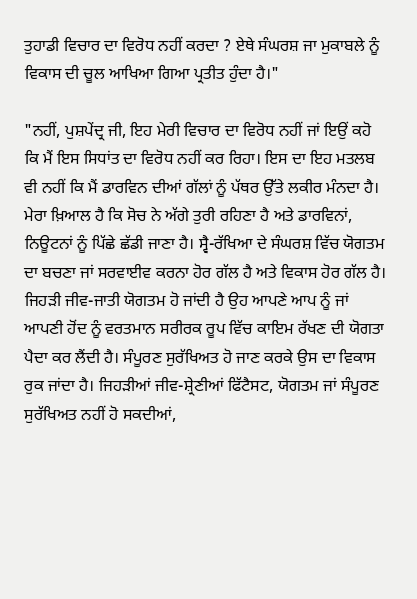ਤੁਹਾਡੀ ਵਿਚਾਰ ਦਾ ਵਿਰੋਧ ਨਹੀਂ ਕਰਦਾ ? ਏਥੇ ਸੰਘਰਸ਼ ਜਾ ਮੁਕਾਬਲੇ ਨੂੰ ਵਿਕਾਸ ਦੀ ਚੂਲ ਆਖਿਆ ਗਿਆ ਪ੍ਰਤੀਤ ਹੁੰਦਾ ਹੈ।"

"ਨਹੀਂ, ਪੁਸ਼ਪੇਂਦ੍ਰ ਜੀ, ਇਹ ਮੇਰੀ ਵਿਚਾਰ ਦਾ ਵਿਰੋਧ ਨਹੀਂ ਜਾਂ ਇਉਂ ਕਹੋ ਕਿ ਮੈਂ ਇਸ ਸਿਧਾਂਤ ਦਾ ਵਿਰੋਧ ਨਹੀਂ ਕਰ ਰਿਹਾ। ਇਸ ਦਾ ਇਹ ਮਤਲਬ ਵੀ ਨਹੀਂ ਕਿ ਮੈਂ ਡਾਰਵਿਨ ਦੀਆਂ ਗੱਲਾਂ ਨੂੰ ਪੱਥਰ ਉੱਤੇ ਲਕੀਰ ਮੰਨਦਾ ਹੈ। ਮੇਰਾ ਖ਼ਿਆਲ ਹੈ ਕਿ ਸੋਚ ਨੇ ਅੱਗੇ ਤੁਰੀ ਰਹਿਣਾ ਹੈ ਅਤੇ ਡਾਰਵਿਨਾਂ, ਨਿਊਟਨਾਂ ਨੂੰ ਪਿੱਛੇ ਛੱਡੀ ਜਾਣਾ ਹੈ। ਸ੍ਵੈ-ਰੱਖਿਆ ਦੇ ਸੰਘਰਸ਼ ਵਿੱਚ ਯੋਗਤਮ ਦਾ ਬਚਣਾ ਜਾਂ ਸਰਵਾਈਵ ਕਰਨਾ ਹੋਰ ਗੱਲ ਹੈ ਅਤੇ ਵਿਕਾਸ ਹੋਰ ਗੱਲ ਹੈ। ਜਿਹੜੀ ਜੀਵ-ਜਾਤੀ ਯੋਗਤਮ ਹੋ ਜਾਂਦੀ ਹੈ ਉਹ ਆਪਣੇ ਆਪ ਨੂੰ ਜਾਂ ਆਪਣੀ ਹੋਂਦ ਨੂੰ ਵਰਤਮਾਨ ਸਰੀਰਕ ਰੂਪ ਵਿੱਚ ਕਾਇਮ ਰੱਖਣ ਦੀ ਯੋਗਤਾ ਪੈਦਾ ਕਰ ਲੈਂਦੀ ਹੈ। ਸੰਪੂਰਣ ਸੁਰੱਖਿਅਤ ਹੋ ਜਾਣ ਕਰਕੇ ਉਸ ਦਾ ਵਿਕਾਸ ਰੁਕ ਜਾਂਦਾ ਹੈ। ਜਿਹੜੀਆਂ ਜੀਵ-ਸ਼੍ਰੇਣੀਆਂ ਫਿੱਟੈਸਟ, ਯੋਗਤਮ ਜਾਂ ਸੰਪੂਰਣ ਸੁਰੱਖਿਅਤ ਨਹੀਂ ਹੋ ਸਕਦੀਆਂ,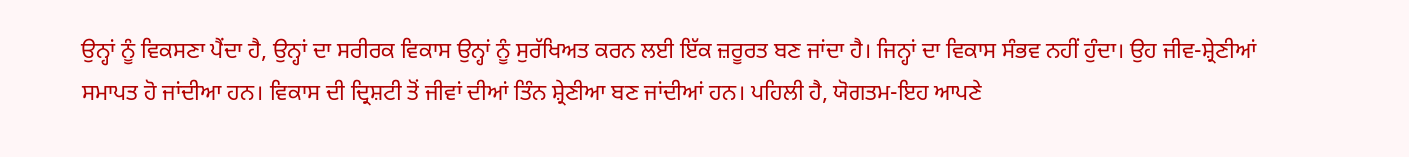ਉਨ੍ਹਾਂ ਨੂੰ ਵਿਕਸਣਾ ਪੈਂਦਾ ਹੈ, ਉਨ੍ਹਾਂ ਦਾ ਸਰੀਰਕ ਵਿਕਾਸ ਉਨ੍ਹਾਂ ਨੂੰ ਸੁਰੱਖਿਅਤ ਕਰਨ ਲਈ ਇੱਕ ਜ਼ਰੂਰਤ ਬਣ ਜਾਂਦਾ ਹੈ। ਜਿਨ੍ਹਾਂ ਦਾ ਵਿਕਾਸ ਸੰਭਵ ਨਹੀਂ ਹੁੰਦਾ। ਉਹ ਜੀਵ-ਸ਼੍ਰੇਣੀਆਂ ਸਮਾਪਤ ਹੋ ਜਾਂਦੀਆ ਹਨ। ਵਿਕਾਸ ਦੀ ਦ੍ਰਿਸ਼ਟੀ ਤੋਂ ਜੀਵਾਂ ਦੀਆਂ ਤਿੰਨ ਸ਼੍ਰੇਣੀਆ ਬਣ ਜਾਂਦੀਆਂ ਹਨ। ਪਹਿਲੀ ਹੈ, ਯੋਗਤਮ-ਇਹ ਆਪਣੇ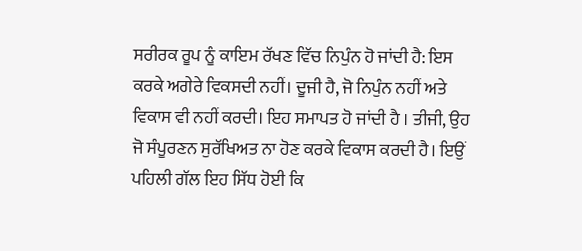ਸਰੀਰਕ ਰੂਪ ਨੂੰ ਕਾਇਮ ਰੱਖਣ ਵਿੱਚ ਨਿਪੁੰਨ ਹੋ ਜਾਂਦੀ ਹੈ: ਇਸ ਕਰਕੇ ਅਗੇਰੇ ਵਿਕਸਦੀ ਨਹੀਂ। ਦੂਜੀ ਹੈ, ਜੋ ਨਿਪੁੰਨ ਨਹੀਂ ਅਤੇ ਵਿਕਾਸ ਵੀ ਨਹੀਂ ਕਰਦੀ। ਇਹ ਸਮਾਪਤ ਹੋ ਜਾਂਦੀ ਹੈ । ਤੀਜੀ, ਉਹ ਜੋ ਸੰਪੂਰਣਨ ਸੁਰੱਖਿਅਤ ਨਾ ਹੋਣ ਕਰਕੇ ਵਿਕਾਸ ਕਰਦੀ ਹੈ। ਇਉਂ ਪਹਿਲੀ ਗੱਲ ਇਹ ਸਿੱਧ ਹੋਈ ਕਿ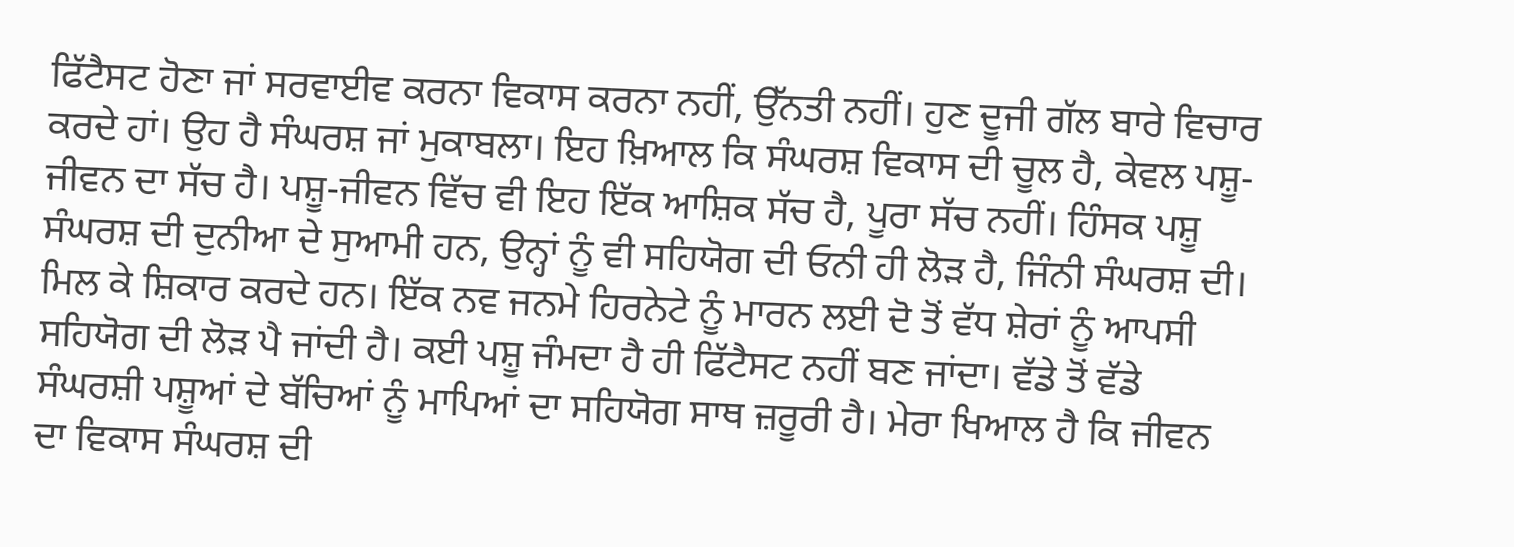ਫਿੱਟੈਸਟ ਹੋਣਾ ਜਾਂ ਸਰਵਾਈਵ ਕਰਨਾ ਵਿਕਾਸ ਕਰਨਾ ਨਹੀਂ, ਉੱਨਤੀ ਨਹੀਂ। ਹੁਣ ਦੂਜੀ ਗੱਲ ਬਾਰੇ ਵਿਚਾਰ ਕਰਦੇ ਹਾਂ। ਉਹ ਹੈ ਸੰਘਰਸ਼ ਜਾਂ ਮੁਕਾਬਲਾ। ਇਹ ਖ਼ਿਆਲ ਕਿ ਸੰਘਰਸ਼ ਵਿਕਾਸ ਦੀ ਚੂਲ ਹੈ, ਕੇਵਲ ਪਸ਼ੂ-ਜੀਵਨ ਦਾ ਸੱਚ ਹੈ। ਪਸ਼ੂ-ਜੀਵਨ ਵਿੱਚ ਵੀ ਇਹ ਇੱਕ ਆਸ਼ਿਕ ਸੱਚ ਹੈ, ਪੂਰਾ ਸੱਚ ਨਹੀਂ। ਹਿੰਸਕ ਪਸ਼ੂ ਸੰਘਰਸ਼ ਦੀ ਦੁਨੀਆ ਦੇ ਸੁਆਮੀ ਹਨ, ਉਨ੍ਹਾਂ ਨੂੰ ਵੀ ਸਹਿਯੋਗ ਦੀ ਓਨੀ ਹੀ ਲੋੜ ਹੈ, ਜਿੰਨੀ ਸੰਘਰਸ਼ ਦੀ। ਮਿਲ ਕੇ ਸ਼ਿਕਾਰ ਕਰਦੇ ਹਨ। ਇੱਕ ਨਵ ਜਨਮੇ ਹਿਰਨੇਟੇ ਨੂੰ ਮਾਰਨ ਲਈ ਦੋ ਤੋਂ ਵੱਧ ਸ਼ੇਰਾਂ ਨੂੰ ਆਪਸੀ ਸਹਿਯੋਗ ਦੀ ਲੋੜ ਪੈ ਜਾਂਦੀ ਹੈ। ਕਈ ਪਸ਼ੂ ਜੰਮਦਾ ਹੈ ਹੀ ਫਿੱਟੈਸਟ ਨਹੀਂ ਬਣ ਜਾਂਦਾ। ਵੱਡੇ ਤੋਂ ਵੱਡੇ ਸੰਘਰਸ਼ੀ ਪਸ਼ੂਆਂ ਦੇ ਬੱਚਿਆਂ ਨੂੰ ਮਾਪਿਆਂ ਦਾ ਸਹਿਯੋਗ ਸਾਥ ਜ਼ਰੂਰੀ ਹੈ। ਮੇਰਾ ਖਿਆਲ ਹੈ ਕਿ ਜੀਵਨ ਦਾ ਵਿਕਾਸ ਸੰਘਰਸ਼ ਦੀ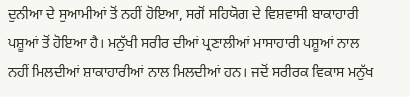ਦੁਨੀਆ ਦੇ ਸੁਆਮੀਆਂ ਤੋਂ ਨਹੀਂ ਹੋਇਆ, ਸਗੋਂ ਸਹਿਯੋਗ ਦੇ ਵਿਸ਼ਵਾਸੀ ਬਾਕਾਹਾਰੀ ਪਸ਼ੂਆਂ ਤੋਂ ਹੋਇਆ ਹੈ। ਮਨੁੱਖੀ ਸਰੀਰ ਦੀਆਂ ਪ੍ਰਣਾਲੀਆਂ ਮਾਸਾਹਾਰੀ ਪਸ਼ੂਆਂ ਨਾਲ ਨਹੀਂ ਮਿਲਦੀਆਂ ਸ਼ਾਕਾਹਾਰੀਆਂ ਨਾਲ ਮਿਲਦੀਆਂ ਹਨ। ਜਦੋਂ ਸਰੀਰਕ ਵਿਕਾਸ ਮਨੁੱਖ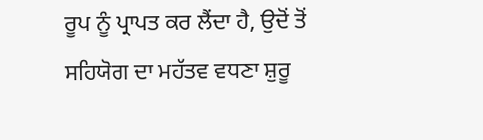ਰੂਪ ਨੂੰ ਪ੍ਰਾਪਤ ਕਰ ਲੈਂਦਾ ਹੈ, ਉਦੋਂ ਤੋਂ ਸਹਿਯੋਗ ਦਾ ਮਹੱਤਵ ਵਧਣਾ ਸ਼ੁਰੂ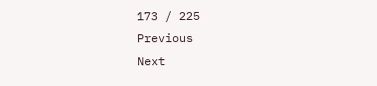173 / 225
Previous
Next